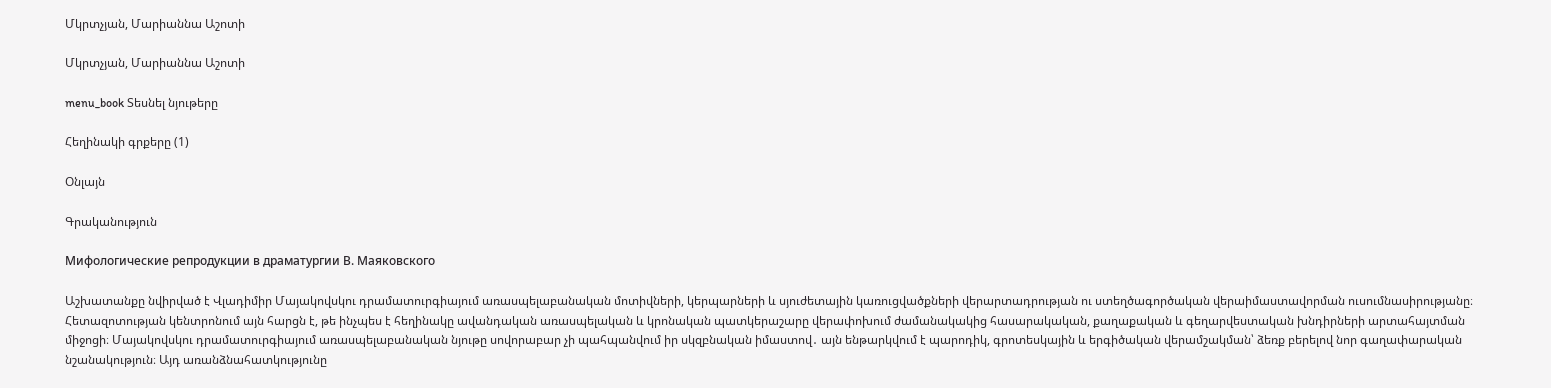Մկրտչյան, Մարիաննա Աշոտի

Մկրտչյան, Մարիաննա Աշոտի

menu_book Տեսնել նյութերը

Հեղինակի գրքերը (1)

Օնլայն

Գրականություն

Мифологические репродукции в драматургии В. Маяковского

Աշխատանքը նվիրված է Վլադիմիր Մայակովսկու դրամատուրգիայում առասպելաբանական մոտիվների, կերպարների և սյուժետային կառուցվածքների վերարտադրության ու ստեղծագործական վերաիմաստավորման ուսումնասիրությանը։ Հետազոտության կենտրոնում այն հարցն է, թե ինչպես է հեղինակը ավանդական առասպելական և կրոնական պատկերաշարը վերափոխում ժամանակակից հասարակական, քաղաքական և գեղարվեստական խնդիրների արտահայտման միջոցի։ Մայակովսկու դրամատուրգիայում առասպելաբանական նյութը սովորաբար չի պահպանվում իր սկզբնական իմաստով․ այն ենթարկվում է պարոդիկ, գրոտեսկային և երգիծական վերամշակման՝ ձեռք բերելով նոր գաղափարական նշանակություն։ Այդ առանձնահատկությունը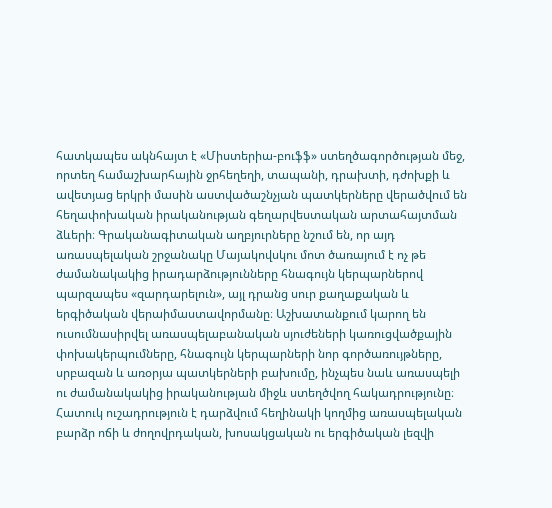հատկապես ակնհայտ է «Միստերիա-բուֆֆ» ստեղծագործության մեջ, որտեղ համաշխարհային ջրհեղեղի, տապանի, դրախտի, դժոխքի և ավետյաց երկրի մասին աստվածաշնչյան պատկերները վերածվում են հեղափոխական իրականության գեղարվեստական արտահայտման ձևերի։ Գրականագիտական աղբյուրները նշում են, որ այդ առասպելական շրջանակը Մայակովսկու մոտ ծառայում է ոչ թե ժամանակակից իրադարձությունները հնագույն կերպարներով պարզապես «զարդարելուն», այլ դրանց սուր քաղաքական և երգիծական վերաիմաստավորմանը։ Աշխատանքում կարող են ուսումնասիրվել առասպելաբանական սյուժեների կառուցվածքային փոխակերպումները, հնագույն կերպարների նոր գործառույթները, սրբազան և առօրյա պատկերների բախումը, ինչպես նաև առասպելի ու ժամանակակից իրականության միջև ստեղծվող հակադրությունը։ Հատուկ ուշադրություն է դարձվում հեղինակի կողմից առասպելական բարձր ոճի և ժողովրդական, խոսակցական ու երգիծական լեզվի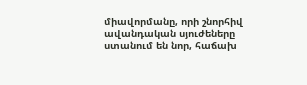միավորմանը, որի շնորհիվ ավանդական սյուժեները ստանում են նոր, հաճախ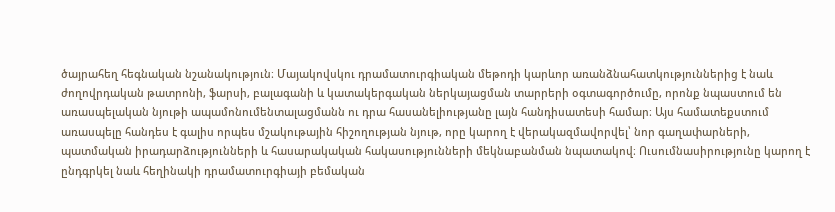ծայրահեղ հեգնական նշանակություն։ Մայակովսկու դրամատուրգիական մեթոդի կարևոր առանձնահատկություններից է նաև ժողովրդական թատրոնի, ֆարսի, բալագանի և կատակերգական ներկայացման տարրերի օգտագործումը, որոնք նպաստում են առասպելական նյութի ապամոնումենտալացմանն ու դրա հասանելիությանը լայն հանդիսատեսի համար։ Այս համատեքստում առասպելը հանդես է գալիս որպես մշակութային հիշողության նյութ, որը կարող է վերակազմավորվել՝ նոր գաղափարների, պատմական իրադարձությունների և հասարակական հակասությունների մեկնաբանման նպատակով։ Ուսումնասիրությունը կարող է ընդգրկել նաև հեղինակի դրամատուրգիայի բեմական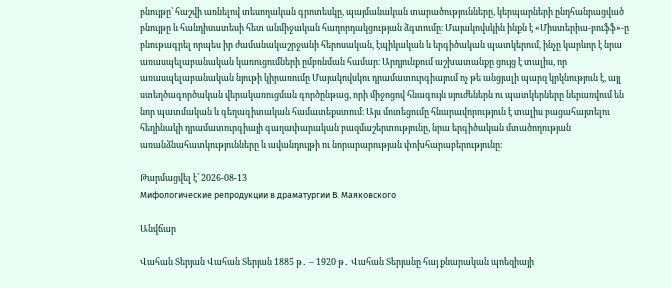բնույթը՝ հաշվի առնելով տեսողական գրոտեսկը, պայմանական տարածությունները, կերպարների ընդհանրացված բնույթը և հանդիսատեսի հետ անմիջական հաղորդակցության ձգտումը։ Մայակովսկին ինքն է «Միստերիա-բուֆֆ»-ը բնութագրել որպես իր ժամանակաշրջանի հերոսական, էպիկական և երգիծական պատկերում, ինչը կարևոր է նրա առասպելաբանական կառուցումների ըմբռնման համար։ Արդյունքում աշխատանքը ցույց է տալիս, որ առասպելաբանական նյութի կիրառումը Մայակովսկու դրամատուրգիայում ոչ թե անցյալի պարզ կրկնություն է, այլ ստեղծագործական վերակառուցման գործընթաց, որի միջոցով հնագույն սյուժեներն ու պատկերները ներառվում են նոր պատմական և գեղագիտական համատեքստում։ Այս մոտեցումը հնարավորություն է տալիս բացահայտելու հեղինակի դրամատուրգիայի գաղափարական բազմաշերտությունը, նրա երգիծական մտածողության առանձնահատկությունները և ավանդույթի ու նորարարության փոխհարաբերությունը։

Թարմացվել է՝ 2026-08-13
Мифологические репродукции в драматургии В. Маяковского

Անվճար

Վահան Տերյան Վահան Տերյան 1885 թ․ – 1920 թ․ Վահան Տերյանը հայ քնարական պոեզիայի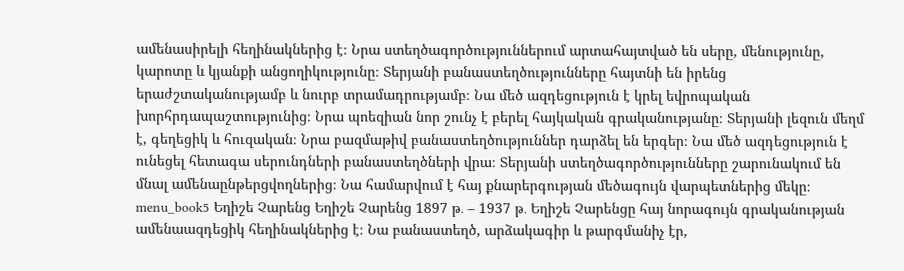ամենասիրելի հեղինակներից է։ Նրա ստեղծագործություններում արտահայտված են սերը, մենությունը, կարոտը և կյանքի անցողիկությունը։ Տերյանի բանաստեղծությունները հայտնի են իրենց երաժշտականությամբ և նուրբ տրամադրությամբ։ Նա մեծ ազդեցություն է կրել եվրոպական խորհրդապաշտությունից։ Նրա պոեզիան նոր շունչ է բերել հայկական գրականությանը։ Տերյանի լեզուն մեղմ է, գեղեցիկ և հուզական։ Նրա բազմաթիվ բանաստեղծություններ դարձել են երգեր։ Նա մեծ ազդեցություն է ունեցել հետագա սերունդների բանաստեղծների վրա։ Տերյանի ստեղծագործությունները շարունակում են մնալ ամենաընթերցվողներից։ Նա համարվում է հայ քնարերգության մեծագույն վարպետներից մեկը։ menu_book5 Եղիշե Չարենց Եղիշե Չարենց 1897 թ․ – 1937 թ․ Եղիշե Չարենցը հայ նորագույն գրականության ամենաազդեցիկ հեղինակներից է։ Նա բանաստեղծ, արձակագիր և թարգմանիչ էր,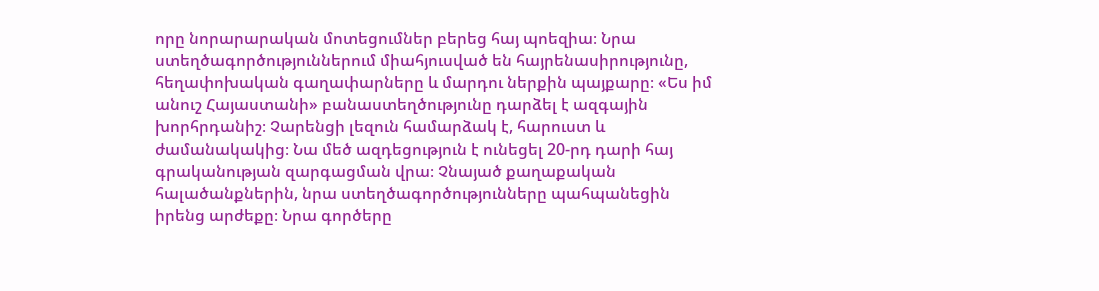որը նորարարական մոտեցումներ բերեց հայ պոեզիա։ Նրա ստեղծագործություններում միահյուսված են հայրենասիրությունը, հեղափոխական գաղափարները և մարդու ներքին պայքարը։ «Ես իմ անուշ Հայաստանի» բանաստեղծությունը դարձել է ազգային խորհրդանիշ։ Չարենցի լեզուն համարձակ է, հարուստ և ժամանակակից։ Նա մեծ ազդեցություն է ունեցել 20-րդ դարի հայ գրականության զարգացման վրա։ Չնայած քաղաքական հալածանքներին, նրա ստեղծագործությունները պահպանեցին իրենց արժեքը։ Նրա գործերը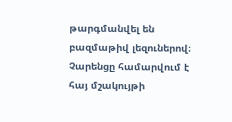թարգմանվել են բազմաթիվ լեզուներով։ Չարենցը համարվում է հայ մշակույթի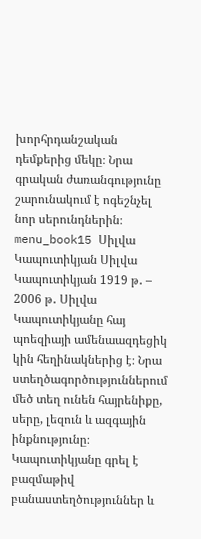խորհրդանշական դեմքերից մեկը։ Նրա գրական ժառանգությունը շարունակում է ոգեշնչել նոր սերունդներին։ menu_book15 Սիլվա Կապուտիկյան Սիլվա Կապուտիկյան 1919 թ․ – 2006 թ․ Սիլվա Կապուտիկյանը հայ պոեզիայի ամենաազդեցիկ կին հեղինակներից է։ Նրա ստեղծագործություններում մեծ տեղ ունեն հայրենիքը, սերը, լեզուն և ազգային ինքնությունը։ Կապուտիկյանը գրել է բազմաթիվ բանաստեղծություններ և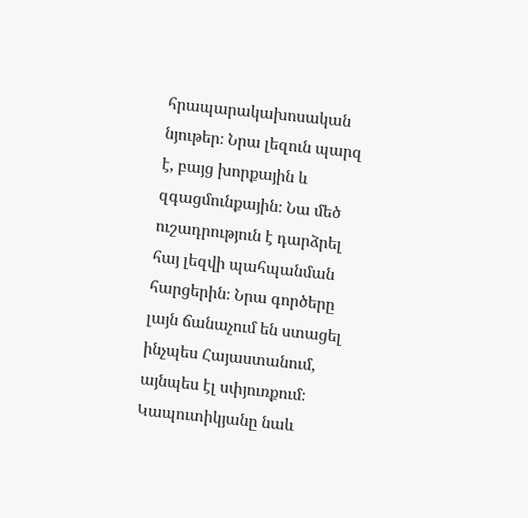հրապարակախոսական նյութեր։ Նրա լեզուն պարզ է, բայց խորքային և զգացմունքային։ Նա մեծ ուշադրություն է դարձրել հայ լեզվի պահպանման հարցերին։ Նրա գործերը լայն ճանաչում են ստացել ինչպես Հայաստանում, այնպես էլ սփյուռքում։ Կապուտիկյանը նաև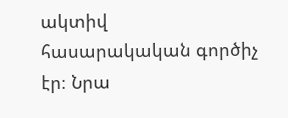ակտիվ հասարակական գործիչ էր։ Նրա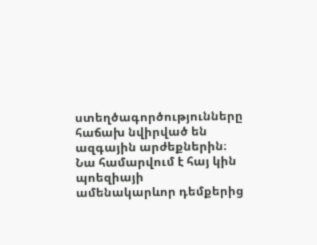ստեղծագործությունները հաճախ նվիրված են ազգային արժեքներին։ Նա համարվում է հայ կին պոեզիայի ամենակարևոր դեմքերից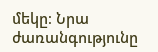մեկը։ Նրա ժառանգությունը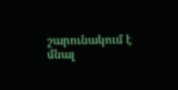շարունակում է մնալ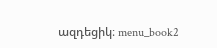ազդեցիկ։ menu_book2